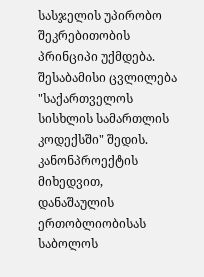სასჯელის უპირობო შეკრებითობის პრინციპი უქმდება. შესაბამისი ცვლილება "საქართველოს სისხლის სამართლის კოდექსში" შედის. კანონპროექტის მიხედვით, დანაშაულის ერთობლიობისას საბოლოს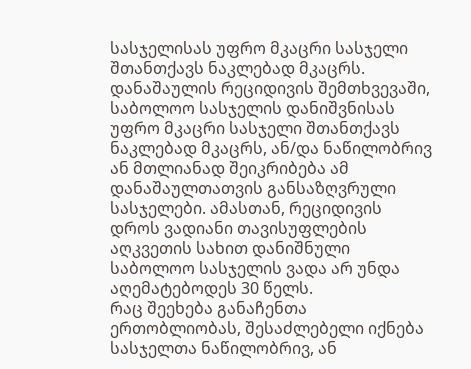სასჯელისას უფრო მკაცრი სასჯელი შთანთქავს ნაკლებად მკაცრს. დანაშაულის რეციდივის შემთხვევაში, საბოლოო სასჯელის დანიშვნისას უფრო მკაცრი სასჯელი შთანთქავს ნაკლებად მკაცრს, ან/და ნაწილობრივ ან მთლიანად შეიკრიბება ამ დანაშაულთათვის განსაზღვრული სასჯელები. ამასთან, რეციდივის დროს ვადიანი თავისუფლების აღკვეთის სახით დანიშნული საბოლოო სასჯელის ვადა არ უნდა აღემატებოდეს 30 წელს.
რაც შეეხება განაჩენთა ერთობლიობას, შესაძლებელი იქნება სასჯელთა ნაწილობრივ, ან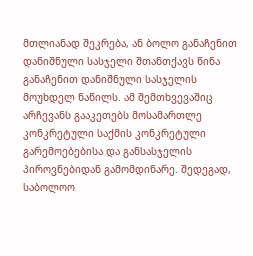მთლიანად შეკრება, ან ბოლო განაჩენით დანიშნული სასჯელი შთანთქავს წინა განაჩენით დანიშნული სასჯელის მოუხდელ ნაწილს. ამ შემთხვევაშიც არჩევანს გააკეთებს მოსამართლე კონკრეტული საქმის კონკრეტული გარემოებებისა და განსასჯელის პიროვნებიდან გამომდინარე. შედეგად, საბოლოო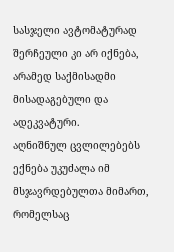სასჯელი ავტომატურად შერჩეული კი არ იქნება, არამედ საქმისადმი მისადაგებული და ადეკვატური.
აღნიშნულ ცვლილებებს ექნება უკუძალა იმ მსჯავრდებულთა მიმართ, რომელსაც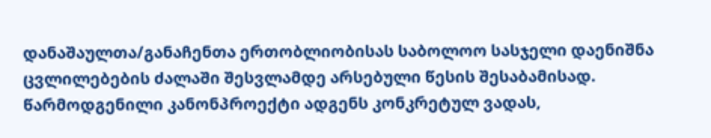დანაშაულთა/განაჩენთა ერთობლიობისას საბოლოო სასჯელი დაენიშნა ცვლილებების ძალაში შესვლამდე არსებული წესის შესაბამისად.
წარმოდგენილი კანონპროექტი ადგენს კონკრეტულ ვადას,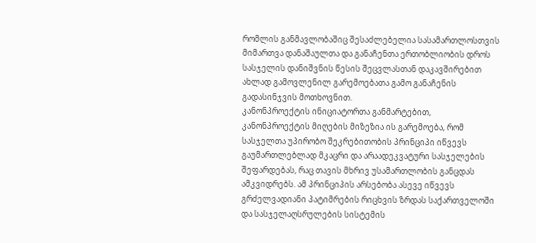რომლის განმავლობაშიც შესაძლებელია სასამართლოსთვის მიმართვა დანაშაულთა და განაჩენთა ერთობლიობის დროს სასჯელის დანიშვნის წესის შეცვლასთან დაკავშირებით ახლად გამოვლენილ გარემოებათა გამო განაჩენის გადასინჯვის მოთხოვნით.
კანონპროექტის ინიციატორთა განმარტებით, კანონპროექტის მიღების მიზეზია ის გარემოება, რომ სასჯელთა უპირობო შეკრებითობის პრინციპი იწვევს გაუმართლებლად მკაცრი და არაადეკვატური სასჯელების შეფარდებას, რაც თავის მხრივ უსამართლობის განცდას ამკვიდრებს. ამ პრინციპის არსებობა ასევე იწვევს გრძელვადიანი პატიმრების რიცხვის ზრდას საქართველოში და სასჯელაღსრულების სისტემის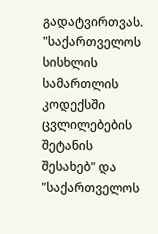გადატვირთვას.
"საქართველოს სისხლის სამართლის კოდექსში ცვლილებების შეტანის შესახებ" და "საქართველოს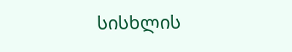სისხლის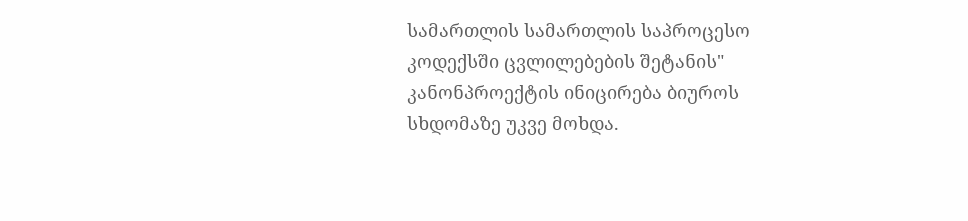სამართლის სამართლის საპროცესო კოდექსში ცვლილებების შეტანის" კანონპროექტის ინიცირება ბიუროს სხდომაზე უკვე მოხდა.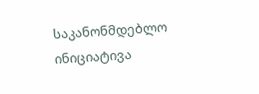საკანონმდებლო ინიციატივა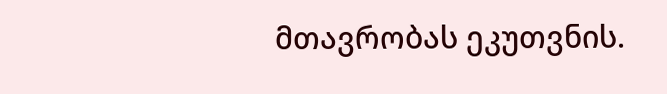მთავრობას ეკუთვნის.